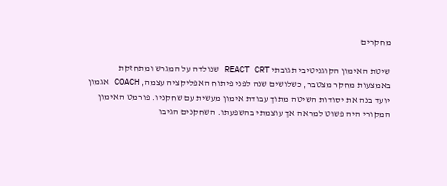מחקרים

שיטת האימון הקוגניטיבי תגובתי REACT CRT שנולדה על המגרש ומתחזקת באמצעות מחקר מצטבר, כשלושים שנה לפני פיתוח האפליקציה עצמה, COACH אגמון יועד בנה את יסודות השיטה מתוך עבודת אימון מעשית עם שחקניו. פורמט האימון המקורי היה פשוט למראה אך עוצמתי בהשפעתו. השחקנים הגיבו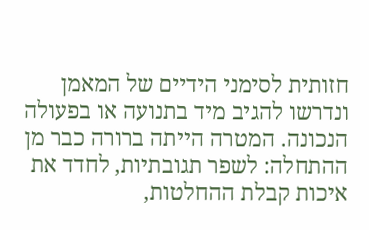חזותית לסימני הידיים של המאמן ונדרשו להגיב מיד בתנועה או בפעולה הנכונה. המטרה הייתה ברורה כבר מן ההתחלה: לשפר תגובתיות, לחדד את איכות קבלת ההחלטות,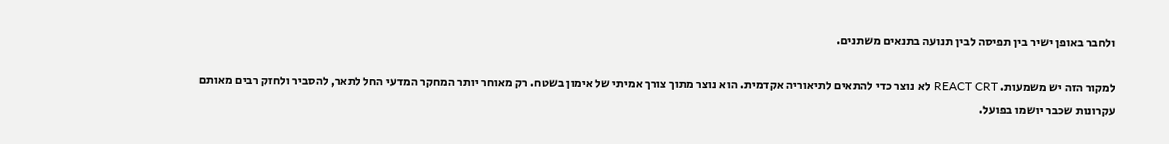ולחבר באופן ישיר בין תפיסה לבין תנועה בתנאים משתנים.

למקור הזה יש משמעות. REACT CRT לא נוצר כדי להתאים לתיאוריה אקדמית. הוא נוצר מתוך צורך אמיתי של אימון בשטח. רק מאוחר יותר המחקר המדעי החל לתאר, להסביר ולחזק רבים מאותם עקרונות שכבר יושמו בפועל.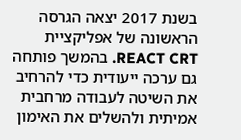בשנת 2017 יצאה הגרסה הראשונה של אפליקציית REACT CRT. בהמשך פותחה גם ערכה ייעודית כדי להרחיב את השיטה לעבודה מרחבית אמיתית ולהשלים את האימון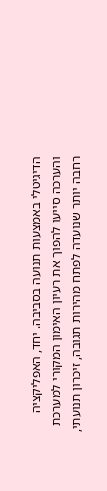הדיגיטלי באמצעות תנועה בסביבה. יחד, האפליקציה והערכה סייעו להפוך את רעיון האימון המקורי למערכת רחבה יותר שנועדה לפתח מהירות תגובה, זיכרון תנועתי,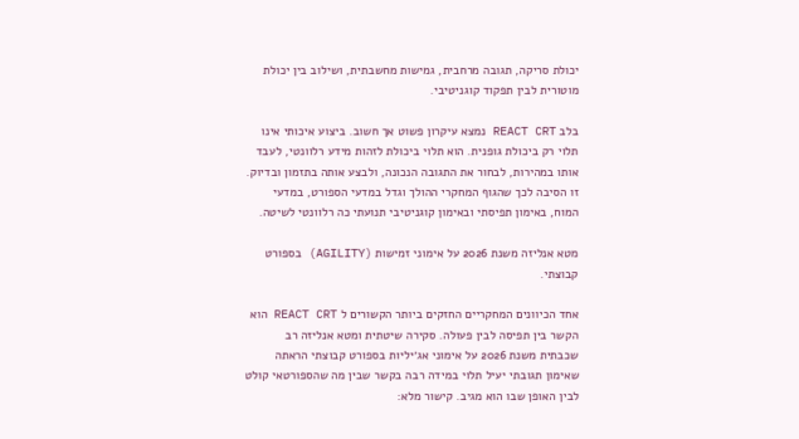יכולת סריקה, תגובה מרחבית, גמישות מחשבתית, ושילוב בין יכולת מוטורית לבין תפקוד קוגניטיבי.

בלב REACT CRT נמצא עיקרון פשוט אך חשוב. ביצוע איכותי אינו תלוי רק ביכולת גופנית. הוא תלוי ביכולת לזהות מידע רלוונטי, לעבד אותו במהירות, לבחור את התגובה הנכונה, ולבצע אותה בתזמון ובדיוק. זו הסיבה לכך שהגוף המחקרי ההולך וגדל במדעי הספורט, במדעי המוח, באימון תפיסתי ובאימון קוגניטיבי תנועתי כה רלוונטי לשיטה.

מטא אנליזה משנת 2026 על אימוני זמישות (AGILITY) בספורט קבוצתי.

אחד הכיוונים המחקריים החזקים ביותר הקשורים ל REACT CRT הוא הקשר בין תפיסה לבין פעולה. סקירה שיטתית ומטא אנליזה רב שכבתית משנת 2026 על אימוני אג׳יליות בספורט קבוצתי הראתה שאימון תגובתי יעיל תלוי במידה רבה בקשר שבין מה שהספורטאי קולט לבין האופן שבו הוא מגיב. קישור מלא: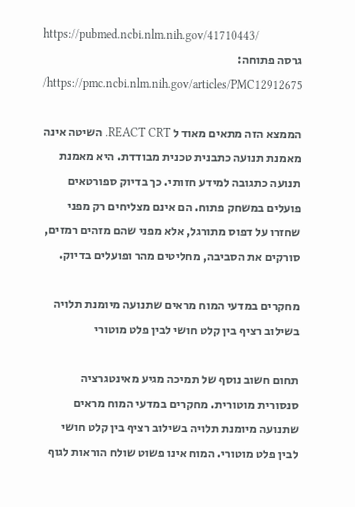https://pubmed.ncbi.nlm.nih.gov/41710443/
גרסה פתוחה: https://pmc.ncbi.nlm.nih.gov/articles/PMC12912675/

הממצא הזה מתאים מאוד ל REACT CRT. השיטה אינה מאמנת תנועה כתבנית טכנית מבודדת. היא מאמנת תנועה כתגובה למידע חזותי. כך בדיוק ספורטאים פועלים במשחק פתוח. הם אינם מצליחים רק מפני שחזרו על דפוס מתורגל, אלא מפני שהם מזהים רמזים, סורקים את הסביבה, מחליטים מהר ופועלים בדיוק.

מחקרים במדעי המוח מראים שתנועה מיומנת תלויה בשילוב רציף בין קלט חושי לבין פלט מוטורי

תחום חשוב נוסף של תמיכה מגיע מאינטגרציה סנסורית מוטורית. מחקרים במדעי המוח מראים שתנועה מיומנת תלויה בשילוב רציף בין קלט חושי לבין פלט מוטורי. המוח אינו פשוט שולח הוראות לגוף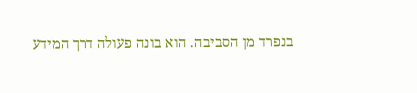בנפרד מן הסביבה. הוא בונה פעולה דרך המידע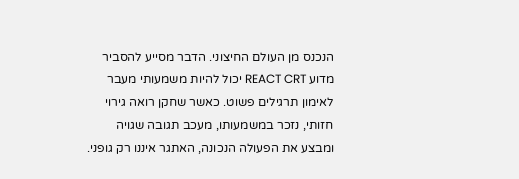הנכנס מן העולם החיצוני. הדבר מסייע להסביר מדוע REACT CRT יכול להיות משמעותי מעבר לאימון תרגילים פשוט. כאשר שחקן רואה גירוי חזותי, נזכר במשמעותו, מעכב תגובה שגויה ומבצע את הפעולה הנכונה, האתגר איננו רק גופני.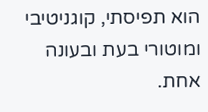הוא תפיסתי, קוגניטיבי ומוטורי בעת ובעונה אחת.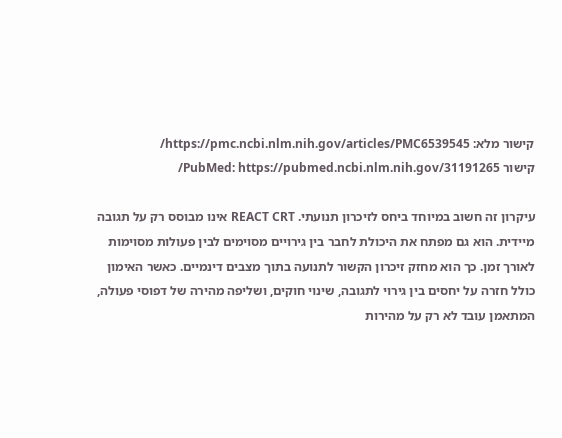קישור מלא: https://pmc.ncbi.nlm.nih.gov/articles/PMC6539545/
קישור PubMed: https://pubmed.ncbi.nlm.nih.gov/31191265/

עיקרון זה חשוב במיוחד ביחס לזיכרון תנועתי. REACT CRT אינו מבוסס רק על תגובה מיידית. הוא גם מפתח את היכולת לחבר בין גירויים מסוימים לבין פעולות מסוימות לאורך זמן. כך הוא מחזק זיכרון הקשור לתנועה בתוך מצבים דינמיים. כאשר האימון כולל חזרה על יחסים בין גירוי לתגובה, שינוי חוקים, ושליפה מהירה של דפוסי פעולה, המתאמן עובד לא רק על מהירות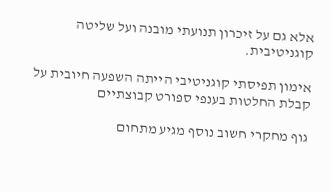אלא גם על זיכרון תנועתי מובנה ועל שליטה קוגניטיבית.

אימון תפיסתי קוגניטיבי הייתה השפעה חיובית על קבלת החלטות בענפי ספורט קבוצתיים

גוף מחקרי חשוב נוסף מגיע מתחום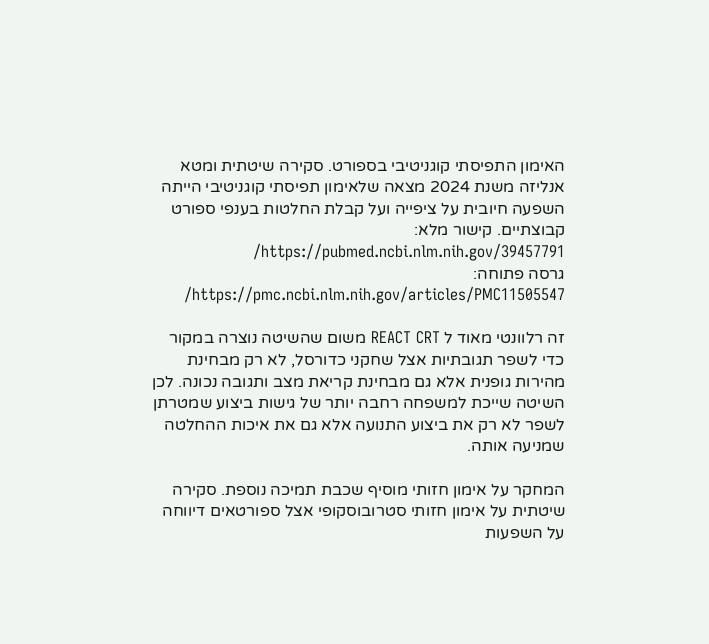האימון התפיסתי קוגניטיבי בספורט. סקירה שיטתית ומטא אנליזה משנת 2024 מצאה שלאימון תפיסתי קוגניטיבי הייתה השפעה חיובית על ציפייה ועל קבלת החלטות בענפי ספורט קבוצתיים. קישור מלא: https://pubmed.ncbi.nlm.nih.gov/39457791/
גרסה פתוחה: https://pmc.ncbi.nlm.nih.gov/articles/PMC11505547/

זה רלוונטי מאוד ל REACT CRT משום שהשיטה נוצרה במקור כדי לשפר תגובתיות אצל שחקני כדורסל, לא רק מבחינת מהירות גופנית אלא גם מבחינת קריאת מצב ותגובה נכונה. לכן השיטה שייכת למשפחה רחבה יותר של גישות ביצוע שמטרתן לשפר לא רק את ביצוע התנועה אלא גם את איכות ההחלטה שמניעה אותה.

המחקר על אימון חזותי מוסיף שכבת תמיכה נוספת. סקירה שיטתית על אימון חזותי סטרובוסקופי אצל ספורטאים דיווחה על השפעות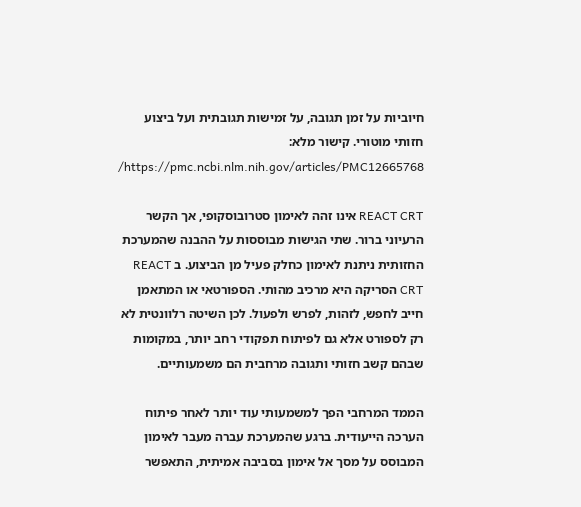חיוביות על זמן תגובה, על זמישות תגובתית ועל ביצוע חזותי מוטורי. קישור מלא: https://pmc.ncbi.nlm.nih.gov/articles/PMC12665768/

REACT CRT אינו זהה לאימון סטרובוסקופי, אך הקשר הרעיוני ברור. שתי הגישות מבוססות על ההבנה שהמערכת החזותית ניתנת לאימון כחלק פעיל מן הביצוע. ב REACT CRT הסריקה היא מרכיב מהותי. הספורטאי או המתאמן חייב לחפש, לזהות, לפרש ולפעול. לכן השיטה רלוונטית לא רק לספורט אלא גם לפיתוח תפקודי רחב יותר, במקומות שבהם קשב חזותי ותגובה מרחבית הם משמעותיים.

הממד המרחבי הפך למשמעותי עוד יותר לאחר פיתוח הערכה הייעודית. ברגע שהמערכת עברה מעבר לאימון המבוסס על מסך אל אימון בסביבה אמיתית, התאפשר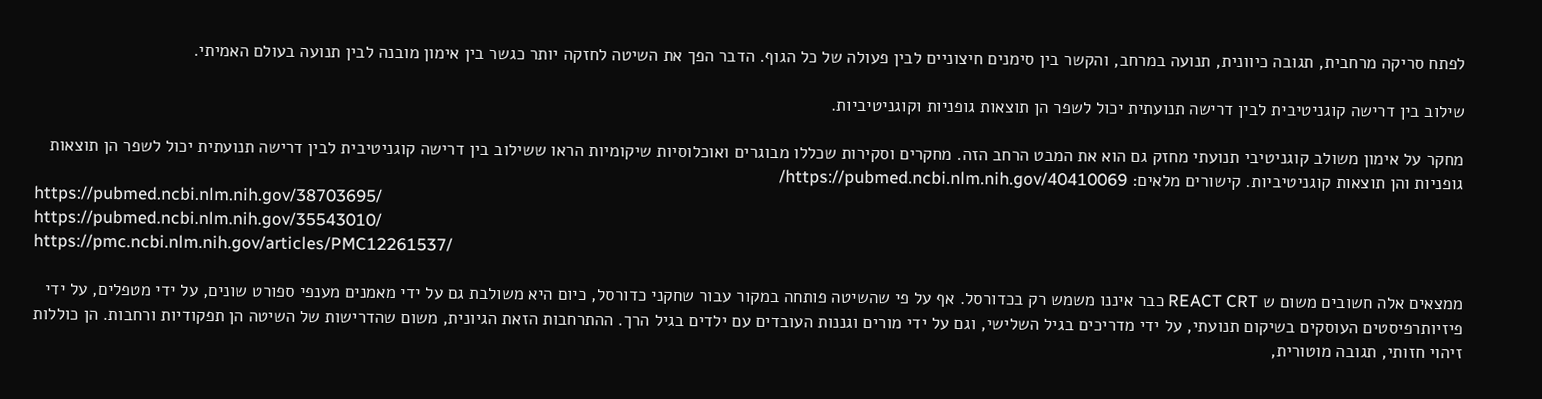לפתח סריקה מרחבית, תגובה כיוונית, תנועה במרחב, והקשר בין סימנים חיצוניים לבין פעולה של כל הגוף. הדבר הפך את השיטה לחזקה יותר כגשר בין אימון מובנה לבין תנועה בעולם האמיתי.

שילוב בין דרישה קוגניטיבית לבין דרישה תנועתית יכול לשפר הן תוצאות גופניות וקוגניטיביות.

מחקר על אימון משולב קוגניטיבי תנועתי מחזק גם הוא את המבט הרחב הזה. מחקרים וסקירות שכללו מבוגרים ואוכלוסיות שיקומיות הראו ששילוב בין דרישה קוגניטיבית לבין דרישה תנועתית יכול לשפר הן תוצאות גופניות והן תוצאות קוגניטיביות. קישורים מלאים: https://pubmed.ncbi.nlm.nih.gov/40410069/
https://pubmed.ncbi.nlm.nih.gov/38703695/
https://pubmed.ncbi.nlm.nih.gov/35543010/
https://pmc.ncbi.nlm.nih.gov/articles/PMC12261537/

ממצאים אלה חשובים משום ש REACT CRT כבר איננו משמש רק בכדורסל. אף על פי שהשיטה פותחה במקור עבור שחקני כדורסל, כיום היא משולבת גם על ידי מאמנים מענפי ספורט שונים, על ידי מטפלים, על ידי פיזיותרפיסטים העוסקים בשיקום תנועתי, על ידי מדריכים בגיל השלישי, וגם על ידי מורים וגננות העובדים עם ילדים בגיל הרך. ההתרחבות הזאת הגיונית, משום שהדרישות של השיטה הן תפקודיות ורחבות. הן כוללות זיהוי חזותי, תגובה מוטורית,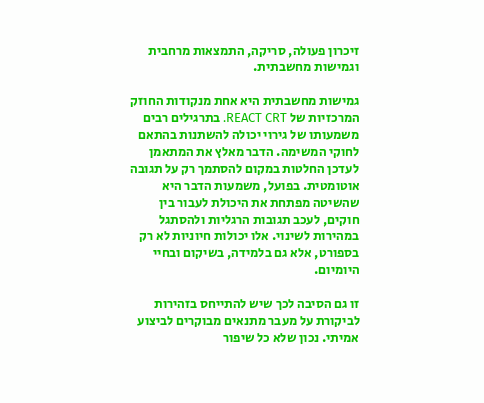זיכרון פעולה, סריקה, התמצאות מרחבית וגמישות מחשבתית.

גמישות מחשבתית היא אחת מנקודות החוזק המרכזיות של REACT CRT. בתרגילים רבים משמעותו של גירוי יכולה להשתנות בהתאם לחוקי המשימה. הדבר מאלץ את המתאמן לעדכן החלטות במקום להסתמך רק על תגובה אוטומטית. בפועל, משמעות הדבר היא שהשיטה מפתחת את היכולת לעבור בין חוקים, לעכב תגובות הרגליות ולהסתגל במהירות לשינוי. אלו יכולות חיוניות לא רק בספורט, אלא גם בלמידה, בשיקום ובחיי היומיום.

זו גם הסיבה לכך שיש להתייחס בזהירות לביקורת על מעבר מתנאים מבוקרים לביצוע אמיתי. נכון שלא כל שיפור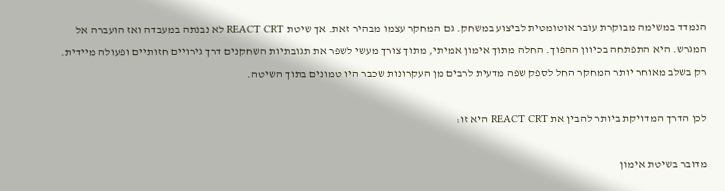הנמדד במשימה מבוקרת עובר אוטומטית לביצוע במשחק. גם המחקר עצמו מבהיר זאת. אך שיטת REACT CRT לא נבנתה במעבדה ואז הועברה אל המגרש. היא התפתחה בכיוון ההפוך. החלה מתוך אימון אמיתי, מתוך צורך מעשי לשפר את תגובתיות השחקנים דרך גירויים חזותיים ופעולה מיידית. רק בשלב מאוחר יותר המחקר החל לספק שפה מדעית לרבים מן העקרונות שכבר היו טמונים בתוך השיטה.

לכן הדרך המדויקת ביותר להבין את REACT CRT היא זו:

מדובר בשיטת אימון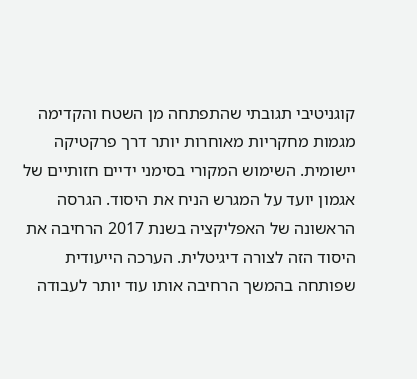קוגניטיבי תגובתי שהתפתחה מן השטח והקדימה מגמות מחקריות מאוחרות יותר דרך פרקטיקה יישומית. השימוש המקורי בסימני ידיים חזותיים של אגמון יועד על המגרש הניח את היסוד. הגרסה הראשונה של האפליקציה בשנת 2017 הרחיבה את היסוד הזה לצורה דיגיטלית. הערכה הייעודית שפותחה בהמשך הרחיבה אותו עוד יותר לעבודה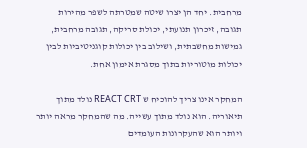מרחבית. יחד הן יצרו שיטה שמטרתה לשפר מהירות תגובה, זיכרון תנועתי, יכולת סריקה, תגובה מרחבית, גמישות מחשבתית, ושילוב בין יכולות קוגניטיביות לבין יכולות מוטוריות בתוך מסגרת אימון אחת.

המחקר אינו צריך להוכיח ש REACT CRT נולד מתוך תיאוריה. הוא נולד מתוך עשייה. מה שהמחקר מראה יותר ויותר הוא שהעקרונות העומדים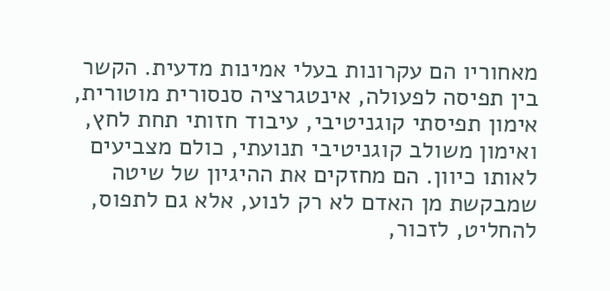מאחוריו הם עקרונות בעלי אמינות מדעית. הקשר בין תפיסה לפעולה, אינטגרציה סנסורית מוטורית, אימון תפיסתי קוגניטיבי, עיבוד חזותי תחת לחץ, ואימון משולב קוגניטיבי תנועתי, כולם מצביעים לאותו כיוון. הם מחזקים את ההיגיון של שיטה שמבקשת מן האדם לא רק לנוע, אלא גם לתפוס, להחליט, לזכור,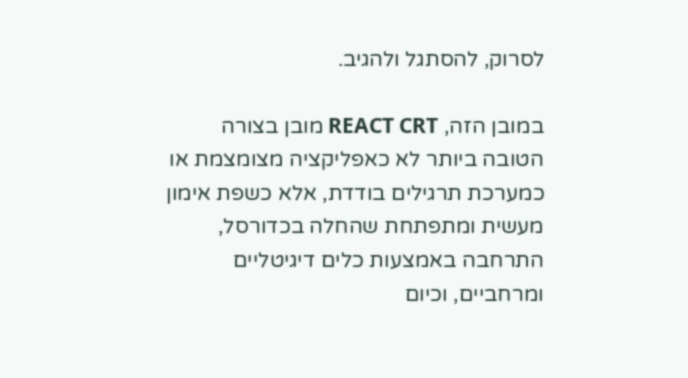לסרוק, להסתגל ולהגיב.

במובן הזה, REACT CRT מובן בצורה הטובה ביותר לא כאפליקציה מצומצמת או כמערכת תרגילים בודדת, אלא כשפת אימון מעשית ומתפתחת שהחלה בכדורסל, התרחבה באמצעות כלים דיגיטליים ומרחביים, וכיום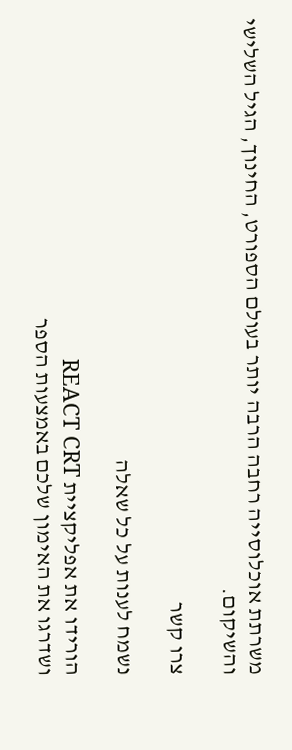משרתת אוכלוסייה רחבה הרבה יותר בעולם הספורט, החינוך, הגיל השלישי והשיקום.

צרו קשר

נשמח לענות על כל שאלה

הורידו את אפליקציית REACT CRT
ושדרגו את האימון שלכם באמצעות הספר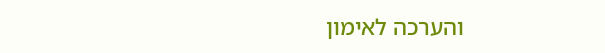והערכה לאימון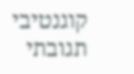קוגנטיבי תגובתי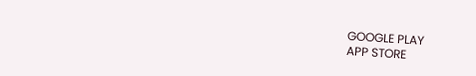GOOGLE PLAY
APP STORE